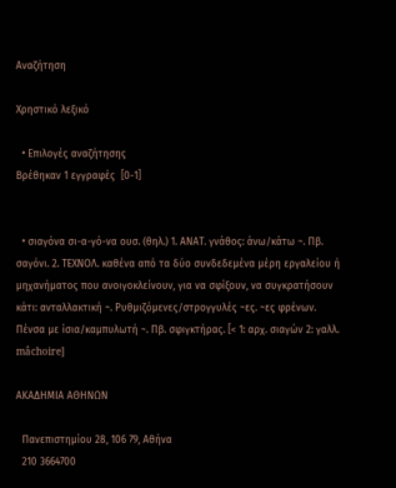Αναζήτηση

Χρηστικό λεξικό

  • Επιλογές αναζήτησης
Βρέθηκαν 1 εγγραφές  [0-1]


  • σιαγόνα σι-α-γό-να ουσ. (θηλ.) 1. ΑΝΑΤ. γνάθος: άνω/κάτω ~. Πβ. σαγόνι. 2. ΤΕΧΝΟΛ. καθένα από τα δύο συνδεδεμένα μέρη εργαλείου ή μηχανήματος που ανοιγοκλείνουν, για να σφίξουν, να συγκρατήσουν κάτι: ανταλλακτική ~. Ρυθμιζόμενες/στρογγυλές ~ες. ~ες φρένων. Πένσα με ίσια/καμπυλωτή ~. Πβ. σφιγκτήρας. [< 1: αρχ. σιαγών 2: γαλλ. mâchoire]

ΑΚΑΔΗΜΙΑ ΑΘΗΝΩΝ

  Πανεπιστημίου 28, 106 79, Αθήνα
  210 3664700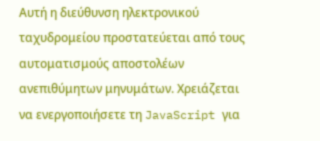Αυτή η διεύθυνση ηλεκτρονικού ταχυδρομείου προστατεύεται από τους αυτοματισμούς αποστολέων ανεπιθύμητων μηνυμάτων. Χρειάζεται να ενεργοποιήσετε τη JavaScript για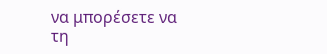να μπορέσετε να τη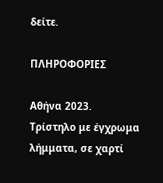δείτε.

ΠΛΗΡΟΦΟΡΙΕΣ

Αθήνα 2023.
Τρίστηλο με έγχρωμα λήμματα, σε χαρτί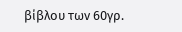βίβλου των 60γρ.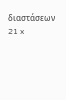διαστάσεων 21 x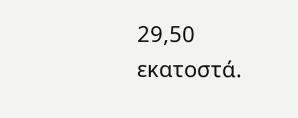29,50 εκατοστά.